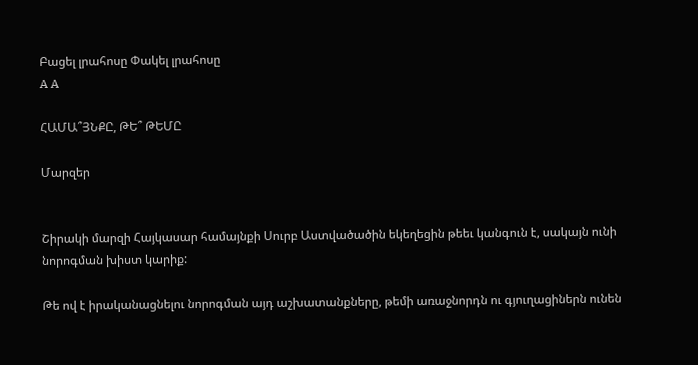Բացել լրահոսը Փակել լրահոսը
A A

ՀԱՄԱ՞ՅՆՔԸ, ԹԵ՞ ԹԵՄԸ

Մարզեր


Շիրակի մարզի Հայկասար համայնքի Սուրբ Աստվածածին եկեղեցին թեեւ կանգուն է, սակայն ունի նորոգման խիստ կարիք:

Թե ով է իրականացնելու նորոգման այդ աշխատանքները, թեմի առաջնորդն ու գյուղացիներն ունեն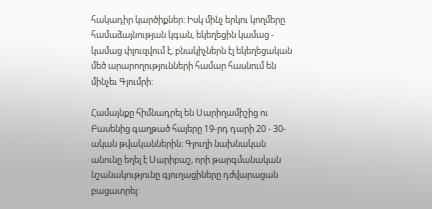հակադիր կարծիքներ: Իսկ մինչ երկու կողմերը համաձայնության կգան, եկեղեցին կամաց - կամաց փլուզվում է, բնակիչներն էլ եկեղեցական մեծ արարողությունների համար հասնում են մինչեւ Գյումրի:

Համայնքը հիմնադրել են Սարիղամիշից ու Բասենից գաղթած հայերը 19-րդ դարի 20 - 30-ական թվականներին: Գյուղի նախնական անունը եղել է Սարիբաշ, որի թարգմանական նշանակությունը գյուղացիները դժվարացան բացատրել: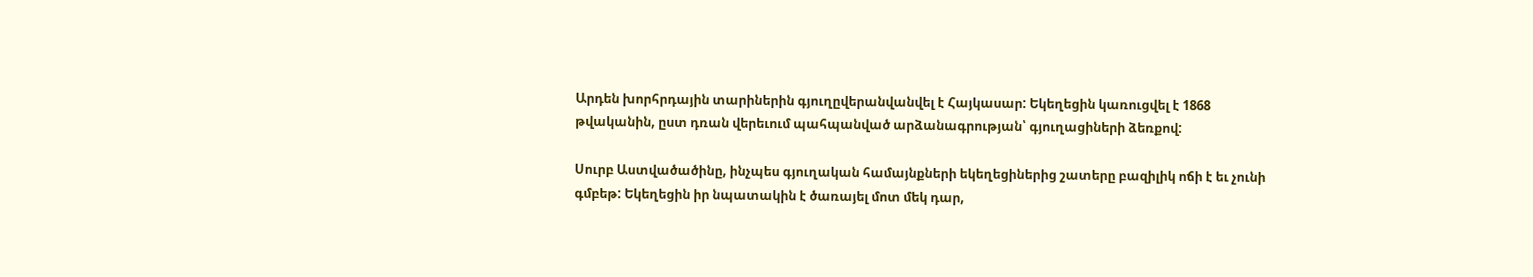Արդեն խորհրդային տարիներին գյուղըվերանվանվել է Հայկասար: Եկեղեցին կառուցվել է 1868 թվականին, ըստ դռան վերեւում պահպանված արձանագրության՝ գյուղացիների ձեռքով:

Սուրբ Աստվածածինը, ինչպես գյուղական համայնքների եկեղեցիներից շատերը բազիլիկ ոճի է եւ չունի գմբեթ: Եկեղեցին իր նպատակին է ծառայել մոտ մեկ դար,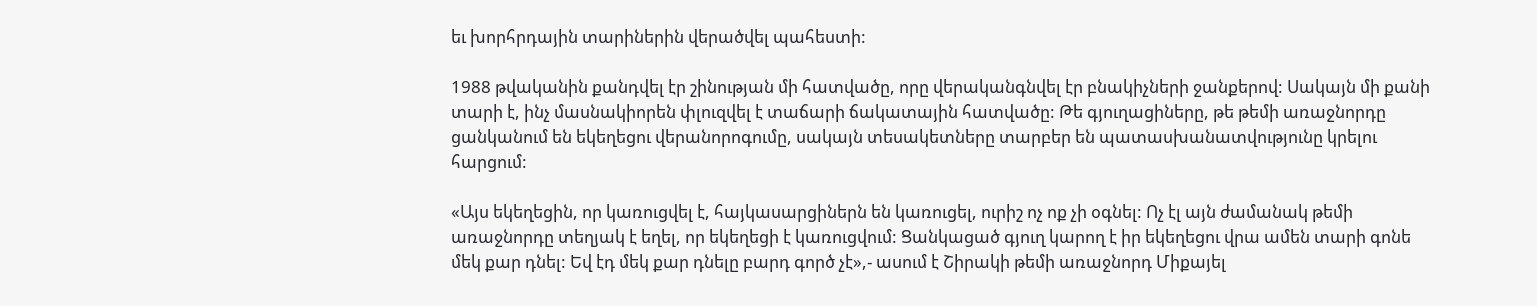եւ խորհրդային տարիներին վերածվել պահեստի:

1988 թվականին քանդվել էր շինության մի հատվածը, որը վերականգնվել էր բնակիչների ջանքերով: Սակայն մի քանի տարի է, ինչ մասնակիորեն փլուզվել է տաճարի ճակատային հատվածը: Թե գյուղացիները, թե թեմի առաջնորդը ցանկանում են եկեղեցու վերանորոգումը, սակայն տեսակետները տարբեր են պատասխանատվությունը կրելու հարցում:

«Այս եկեղեցին, որ կառուցվել է, հայկասարցիներն են կառուցել, ուրիշ ոչ ոք չի օգնել: Ոչ էլ այն ժամանակ թեմի առաջնորդը տեղյակ է եղել, որ եկեղեցի է կառուցվում: Ցանկացած գյուղ կարող է իր եկեղեցու վրա ամեն տարի գոնե մեկ քար դնել: Եվ էդ մեկ քար դնելը բարդ գործ չէ»,- ասում է Շիրակի թեմի առաջնորդ Միքայել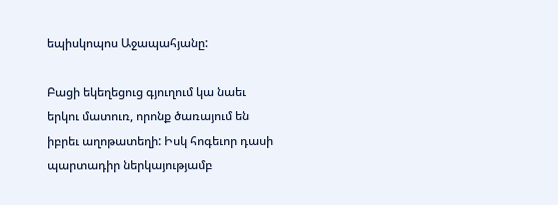եպիսկոպոս Աջապահյանը:

Բացի եկեղեցուց գյուղում կա նաեւ երկու մատուռ, որոնք ծառայում են իբրեւ աղոթատեղի: Իսկ հոգեւոր դասի պարտադիր ներկայությամբ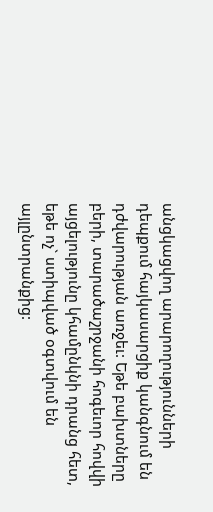անցկացվող արարողությունների դեպքում հայկասարցիք կանգնում են դժվարության առջեւ: Եթե բախտները բերի, տարածաշրջանի հոգեւոր հովվի այցելությունը կհամընկնի դրանց հետ, եթե ոչ` ստիպված օգտվում են այլընտրանքից: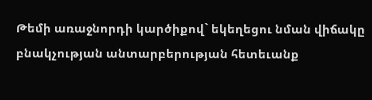Թեմի առաջնորդի կարծիքով` եկեղեցու նման վիճակը բնակչության անտարբերության հետեւանք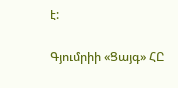է:

Գյումրիի «Ցայգ» ՀԸ